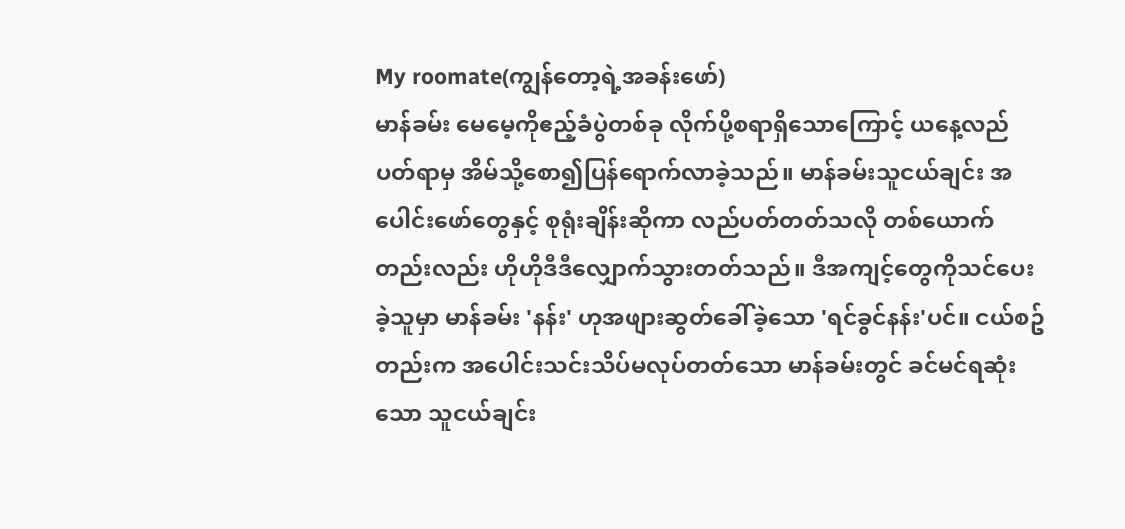My roomate(ကျွန်တော့ရဲ့အခန်းဖော်)
မာန်ခမ်း မေမေ့ကိုဧည့်ခံပွဲတစ်ခု လိုက်ပို့စရာရှိသောကြောင့် ယနေ့လည်ပတ်ရာမှ အိမ်သို့စော၍ပြန်ရောက်လာခဲ့သည်။ မာန်ခမ်းသူငယ်ချင်း အပေါင်းဖော်တွေနှင့် စုရုံးချိန်းဆိုကာ လည်ပတ်တတ်သလို တစ်ယောက်တည်းလည်း ဟိုဟိုဒီဒီလျှောက်သွားတတ်သည်။ ဒီအကျင့်တွေကိုသင်ပေးခဲ့သူမှာ မာန်ခမ်း 'နန်း' ဟုအဖျားဆွတ်ခေါ်ခဲ့သော 'ရင်ခွင်နန်း'ပင်။ ငယ်စဥ်တည်းက အပေါင်းသင်းသိပ်မလုပ်တတ်သော မာန်ခမ်းတွင် ခင်မင်ရဆုံးသော သူငယ်ချင်း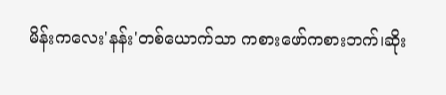မိန်းကလေး'နန်း'တစ်ယောက်သာ ကစားဖော်ကစားဘက်၊ဆိုး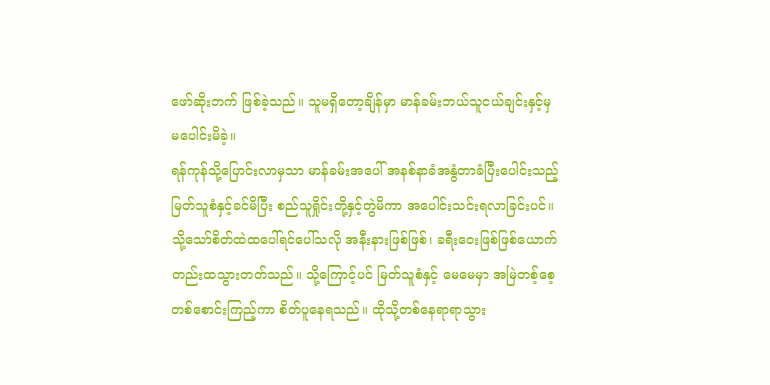ဖော်ဆိုးဘက် ဖြစ်ခဲ့သည်။ သူမရှိတော့ချိန်မှာ မာန်ခမ်းဘယ်သူငယ်ချင်းနှင့်မှ မပေါင်းမိခဲ့။
ရန်ကုန်သို့ပြောင်းလာမှသာ မာန်ခမ်းအပေါ် အနစ်နာခံအနွံတာခံပြီးပေါင်းသည့် မြတ်သူစံနှင့်ခင်မိပြီး စည်သူရှိုင်းတို့နှင့်တွဲမိကာ အပေါင်းသင်းရလာခြင်းပင်။ သို့သော်စိတ်ထဲထပေါ်ရင်ပေါ်သလို အနီးနားဖြစ်ဖြစ်၊ ခရီးဝေးဖြစ်ဖြစ်ယောက်တည်းထသွားတတ်သည်။ သို့ကြောင့်ပင် မြတ်သူစံနှင့် မေမေမှာ အမြဲတစ့်စေ့တစ်စောင်းကြည့်ကာ စိတ်ပူနေရသည်။ ထိုသို့တစ်နေရာရာသွား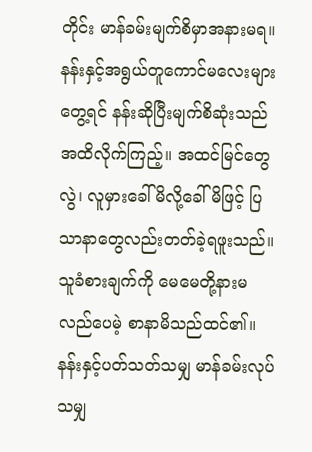တိုင်း မာန်ခမ်းမျက်စိမှာအနားမရ။ နန်းနှင့်အရွယ်တူကောင်မလေးများတွေ့ရင် နန်းဆိုပြီးမျက်စိဆုံးသည်အထိလိုက်ကြည့်။ အထင်မြင်တွေလွဲ၊ လူမှားခေါ်မိလို့ခေါ်မိဖြင့် ပြသာနာတွေလည်းတတ်ခဲ့ရဖူးသည်။
သူခံစားချက်ကို မေမေတို့နားမလည်ပေမဲ့ စာနာမိသည်ထင်၏။ နန်းနှင့်ပတ်သတ်သမျှ မာန်ခမ်းလုပ်သမျှ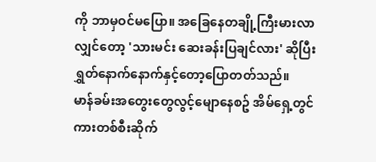ကို ဘာမှဝင်မပြော။ အခြေနေတချို့ကြီးမားလာလျှင်တော့ 'သားမင်း ဆေးခန်းပြချင်လား' ဆိုပြီးရွှတ်နောက်နောက်နှင့်တော့ပြောတတ်သည်။
မာန်ခမ်းအတွေးတွေလွင့်မျောနေစဥ် အိမ်ရှေ့တွင်ကားတစ်စီးဆိုက်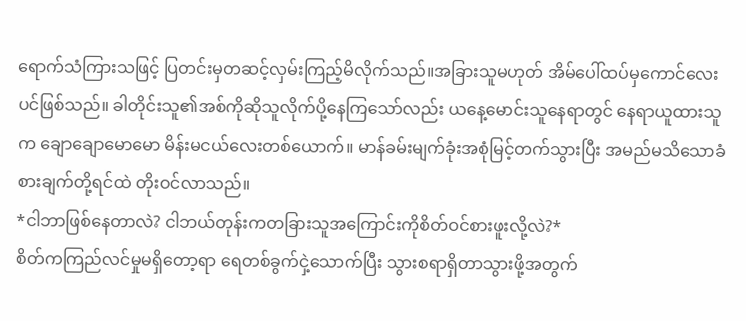ရောက်သံကြားသဖြင့် ပြတင်းမှတဆင့်လှမ်းကြည့်မိလိုက်သည်။အခြားသူမဟုတ် အိမ်ပေါ်ထပ်မှကောင်လေးပင်ဖြစ်သည်။ ခါတိုင်းသူ၏အစ်ကိုဆိုသူလိုက်ပို့နေကြသော်လည်း ယနေ့မောင်းသူနေရာတွင် နေရာယူထားသူက ချောချောမောမော မိန်းမငယ်လေးတစ်ယောက်။ မာန်ခမ်းမျက်ခုံးအစုံမြင့်တက်သွားပြီး အမည်မသိသောခံစားချက်တို့ရင်ထဲ တိုးဝင်လာသည်။
*ငါဘာဖြစ်နေတာလဲ? ငါဘယ်တုန်းကတခြားသူအကြောင်းကိုစိတ်ဝင်စားဖူးလို့လဲ?*
စိတ်ကကြည်လင်မှုမရှိတော့ရာ ရေတစ်ခွက်ငှဲ့သောက်ပြီး သွားစရာရှိတာသွားဖို့အတွက်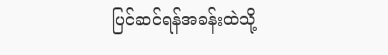ပြင်ဆင်ရန်အခန်းထဲသို့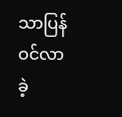သာပြန်ဝင်လာခဲ့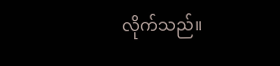လိုက်သည်။